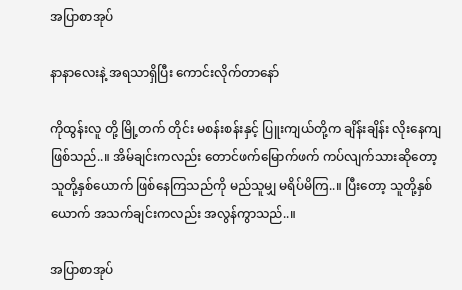အပြာစာအုပ်

နာနာလေးနဲ့ အရသာရှိပြီး ကောင်းလိုက်တာနော်

ကိုထွန်းလူ တို့ မြို့တက် တိုင်း မစန်းစန်းနှင့် ပြူးကျယ်တို့က ချိန်းချိန်း လိုးနေကျ ဖြစ်သည်..။ အိမ်ချင်းကလည်း တောင်ဖက်မြောက်ဖက် ကပ်လျက်သားဆိုတော့ သူတို့နှစ်ယောက် ဖြစ်နေကြသည်ကို မည်သူမျှ မရိပ်မိကြ..။ ပြီးတော့ သူတို့နှစ်ယောက် အသက်ချင်းကလည်း အလွန်ကွာသည်..။

အပြာစာအုပ်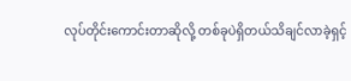လုပ်တိုင်းကောင်းတာဆိုလို့ တစ်ခုပဲရှိတယ်သိချင်လာခဲ့ရှင့်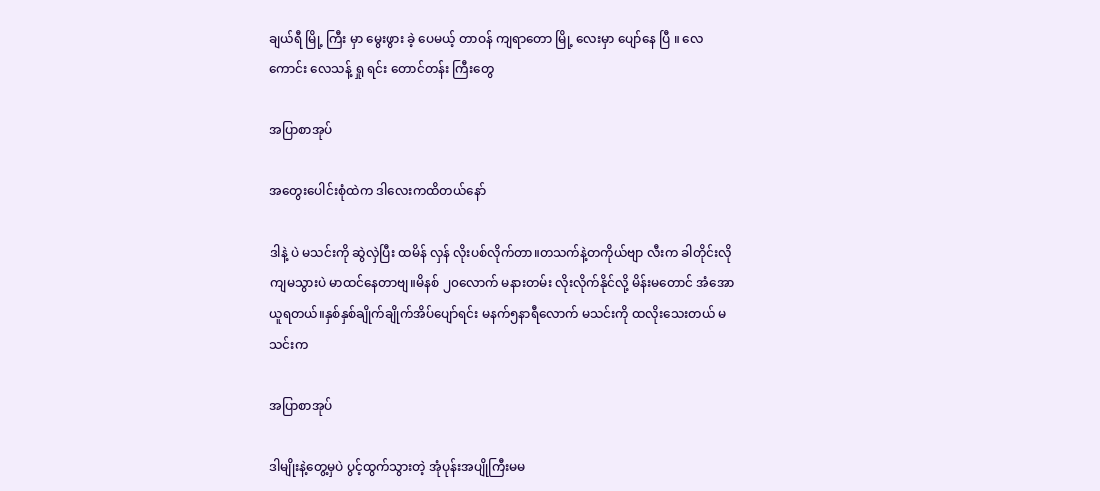ချယ်ရီ မြို့ ကြီး မှာ မွေးဖွား ခဲ့ ပေမယ့် တာဝန် ကျရာတော မြို့ လေးမှာ ပျော်နေ ပြီ ။ လေကောင်း လေသန့် ရှု ရင်း တောင်တန်း ကြီးတွေ

အပြာစာအုပ်

အတွေးပေါင်းစုံထဲက ဒါလေးကထိတယ်နော်

ဒါနဲ့ ပဲ မသင်းကို ဆွဲလှဲပြီး ထမိန် လှန် လိုးပစ်လိုက်တာ။တသက်နဲ့တကိုယ်ဗျာ လီးက ခါတိုင်းလို ကျမသွားပဲ မာထင်နေတာဗျ။မိနစ် ၂၀လောက် မနားတမ်း လိုးလိုက်နိုင်လို့ မိန်းမတောင် အံအောယူရတယ်။နှစ်နှစ်ချိုက်ချိုက်အိပ်ပျော်ရင်း မနက်၅နာရီလောက် မသင်းကို ထလိုးသေးတယ် မသင်းက

အပြာစာအုပ်

ဒါမျိုးနဲ့တွေ့မှပဲ ပွင့်ထွက်သွားတဲ့ အုံပုန်းအပျိုကြီးမမ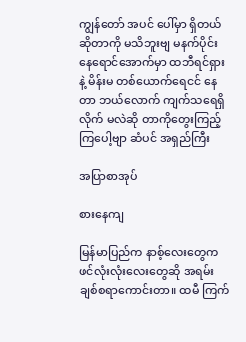ကျွန်တော် အပင် ပေါ်မှာ ရှိတယ် ဆိုတာကို မသိဘူးဗျ မနက်ပိုင်း နေရောင်အောက်မှာ ထဘီရင်ရှားနဲ့ မိန်းမ တစ်ယောက်ရေငင် နေတာ ဘယ်လောက် ကျက်သရေရှိ လိုက် မလဲဆို တာကိုတွေးကြည့် ကြပေါ့ဗျာ ဆံပင် အရှည်ကြီး

အပြာစာအုပ်

စားနေကျ

မြန်မာပြည်က နာစ့်လေးတွေက ဖင်လုံးလုံးလေးတွေဆို အရမ်းချစ်စရာကောင်းတာ။ ထမီ ကြက်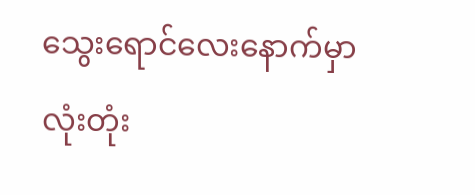သွေးရောင်လေးနောက်မှာ လုံးတုံး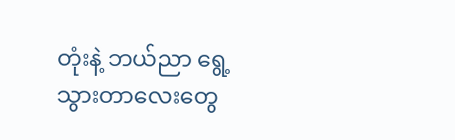တုံးနဲ့ ဘယ်ညာ ရွေ့သွားတာလေးတွေ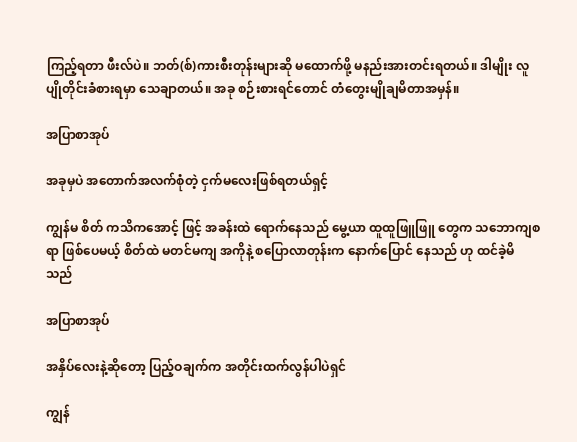ကြည့်ရတာ ဖီးလ်ပဲ။ ဘတ်(စ်)ကားစီးတုန်းများဆို မထောက်ဖို့ မနည်းအားတင်းရတယ်။ ဒါမျိုး လူပျိုတိုင်းခံစားရမှာ သေချာတယ်။ အခု စဉ်းစားရင်တောင် တံတွေးမျိုချမိတာအမှန်။

အပြာစာအုပ်

အခုမှပဲ အတောက်အလက်စုံတဲ့ ငှက်မလေးဖြစ်ရတယ်ရှင့်

ကျွန်မ စိတ် ကသိကအောင့် ဖြင့် အခန်းထဲ ရောက်နေသည် မွေ့ယာ ထူထူဖြူဖြူ တွေက သဘောကျစရာ ဖြစ်ပေမယ့် စိတ်ထဲ မတင်မကျ အကိုနဲ့ စပြောလာတုန်းက နောက်ပြောင် နေသည် ဟု ထင်ခဲ့မိ သည်

အပြာစာအုပ်

အနှိပ်လေးနဲ့ဆိုတော့ ပြည့်ဝချက်က အတိုင်းထက်လွန်ပါပဲရှင်

ကျွန်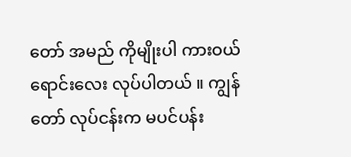တော် အမည် ကိုမျိုးပါ ကားဝယ် ရောင်းလေး လုပ်ပါတယ် ။ ကျွန်တော် လုပ်ငန်းက မပင်ပန်း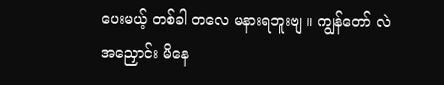ပေးမယ့် တစ်ခါ တလေ မနားရဘူးဗျ ။ ကျွန်တော် လဲ အညှောင်း မိနေ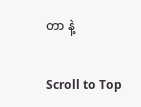တာ နဲ့

Scroll to Top